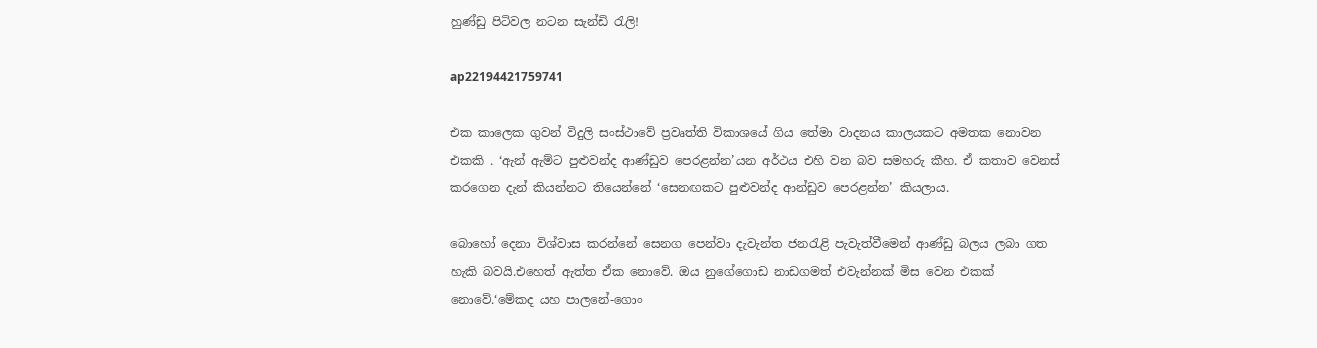හුණ්ඩු පිටිවල නටන සැන්ඩි රැලි!

ap22194421759741

එක කාලෙක ගුවන් විදුලි සංස්ථාවේ ප්‍රවෘත්ති විකාශයේ ගිය තේමා වාදනය කාලයකට අමතක නොවන එකකි . ‘ඇන් ඇම්ට පුළුවන්ද ආණ්ඩුව පෙරළන්න’යන අර්ථය එහි වන බව සමහරු කීහ. ඒ කතාව වෙනස් කරගෙන දැන් කියන්නට තියෙන්නේ ‘සෙනඟකට පුළුවන්ද ආන්ඩුව පෙරළන්න’ කියලාය.

බොහෝ දෙනා විශ්වාස කරන්නේ සෙනග පෙන්වා දැවැන්ත ජනරැළි පැවැත්වීමෙන් ආණ්ඩු බලය ලබා ගත හැකි බවයි.එහෙත් ඇත්ත ඒක නොවේ. ඔය නුගේගොඩ නාඩගමත් එවැන්නක් මිස වෙන එකක් නොවේ.‘මේකද යහ පාලනේ-ගොං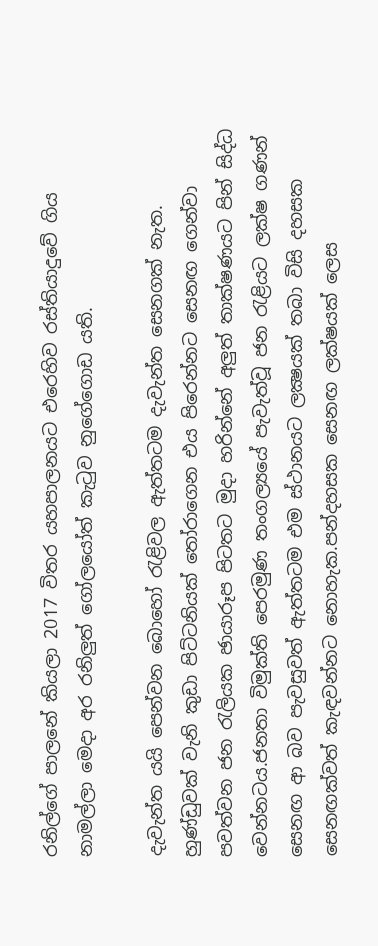රනිල්ගේ පාලනේ කියලා 2017 විතර යහපාලනයට එරෙහිව රස්තියාදුවේ ගිය නාමල්ලා මෙදා අර රනිලුත් ගෝලයෝත් කැටුව නුගේගොඩ යති.

දැවැන්ත යයි පෙන්වන බොහෝ රැළිවල ඇත්තටම දැවැන්ත සෙනගක් නැත. හුණ්ඩුවක් වැනි කුඩා පිට්ටනියක් තෝරාගෙන එය පිරෙන්නට සෙනඟ ගෙන්වා පවත්වන ජන රැලියක ඡායාරූප පිටතට මුදා හරින්නේ අලුත් තාක්ෂණයට පින් සිද්ධ වෙන්නටය.ජනතා විමුක්ති පෙරමුණ තංගල්‍යයේ පැවැත්වූ ජන රැළියට ලක්ෂ ගණන් සෙනඟ ආ බව පැවසුවත් ඇත්තටම එම ස්ථානයට ලක්‍ෂයක් තබා විසි දහසක සෙනඟක්වත් කැඳවන්නට නොහැක.පන්දහසක සෙනඟ ලක්ෂයක් ලෙස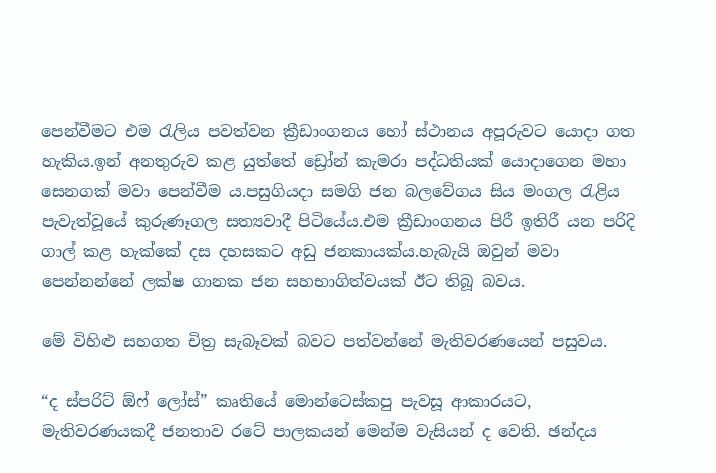පෙන්වීමට එම රැලිය පවත්වන ක්‍රීඩාංගනය හෝ ස්ථානය අපූරුවට යොදා ගත හැකිය.ඉන් අනතුරුව කළ යුත්තේ ඩ්‍රෝන් කැමරා පද්ධතියක් යොදාගෙන මහා සෙනගක් මවා පෙන්වීම ය.පසුගියදා සමගි ජන බලවේගය සිය මංගල රැළිය පැවැත්වූයේ කුරුණෑගල සත්‍යවාදී පිටියේය.එම ක්‍රීඩාංගනය පිරී ඉතිරී යන පරිදි ගාල් කළ හැක්කේ දස දහසකට අඩු ජනකායක්ය.හැබැයි ඔවුන් මවා පෙන්නන්නේ ලක්ෂ ගානක ජන සහභාගිත්වයක් ඊට තිබූ බවය.

මේ විහිළු සහගත චිත්‍ර සැබෑවක් බවට පත්වන්නේ මැතිවරණයෙන් පසුවය.

“ද ස්පරිට් ඕෆ් ලෝස්” කෘතියේ මොන්ටෙස්කපු පැවසූ ආකාරයට, මැතිවරණයකදී ජනතාව රටේ පාලකයන් මෙන්ම වැසියන් ද වෙති. ඡන්දය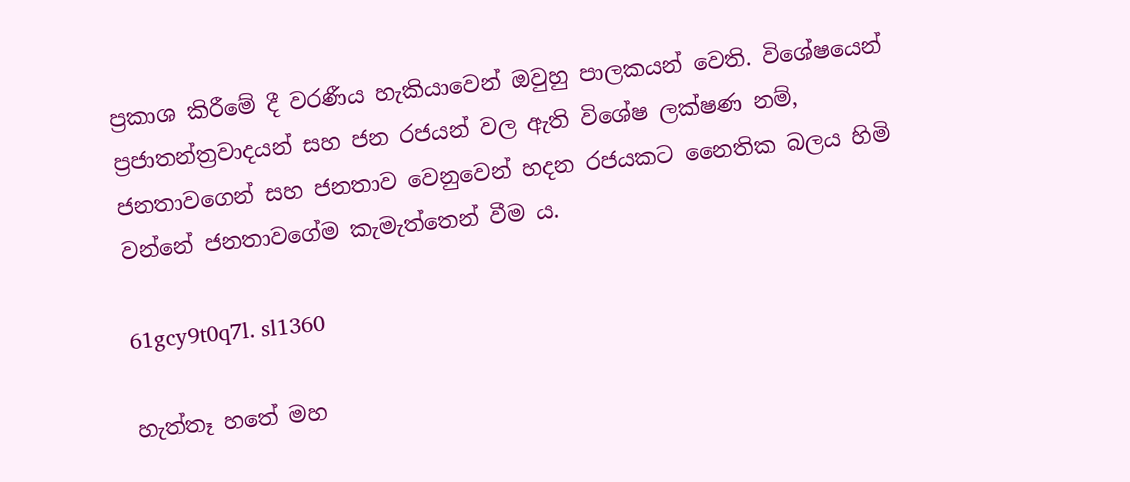ප්‍රකාශ කිරීමේ දී වරණීය හැකියාවෙන් ඔවුහු පාලකයන් වෙති. විශේෂයෙන් ප්‍රජාතන්ත්‍රවාදයන් සහ ජන රජයන් වල ඇති විශේෂ ලක්ෂණ නම්, ජනතාවගෙන් සහ ජනතාව වෙනුවෙන් හදන රජයකට නෛතික බලය හිමි වන්නේ ජනතාවගේම කැමැත්තෙන් වීම ය.

61gcy9t0q7l. sl1360

හැත්තෑ හතේ මහ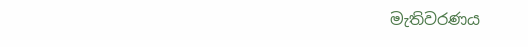මැතිවරණය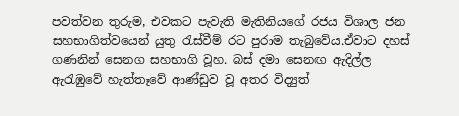පවත්වන තුරුම, එවකට පැවැති මැතිනියගේ රජය විශාල ජන සහභාගිත්වයෙන් යුතු රැස්වීම් රට පුරාම තැබුවේය.ඒවාට දහස් ගණනින් සෙනග සහභාගි වූහ. බස් දමා සෙනඟ ඇදිල්ල ඇරැඹුවේ හැත්තෑවේ ආණ්ඩුව වූ අතර විද්‍යුත්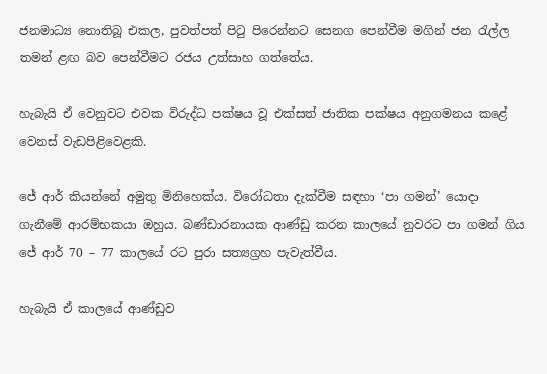ජනමාධ්‍ය නොතිබූ එකල, පුවත්පත් පිටු පිරෙන්නට සෙනග පෙන්වීම මගින් ජන රැල්ල තමන් ළඟ බව පෙන්වීමට රජය උත්සාහ ගත්තේය.

හැබැයි ඒ වෙනුවට එවක විරුද්ධ පක්ෂය වූ එක්සත් ජාතික පක්ෂය අනුගමනය කළේ වෙනස් වැඩපිළිවෙළකි.

ජේ ආර් කියන්නේ අමුතු මිනිහෙක්ය. විරෝධතා දැක්වීම සඳහා ‘පා ගමන්’ යොදා ගැනීමේ ආරම්භකයා ඔහුය. බණ්ඩාරනායක ආණ්ඩු කරන කාලයේ නුවරට පා ගමන් ගිය ජේ ආර් 70 – 77 කාලයේ රට පුරා සත්‍යග්‍රහ පැවැත්වීය.

හැබැයි ඒ කාලයේ ආණ්ඩුව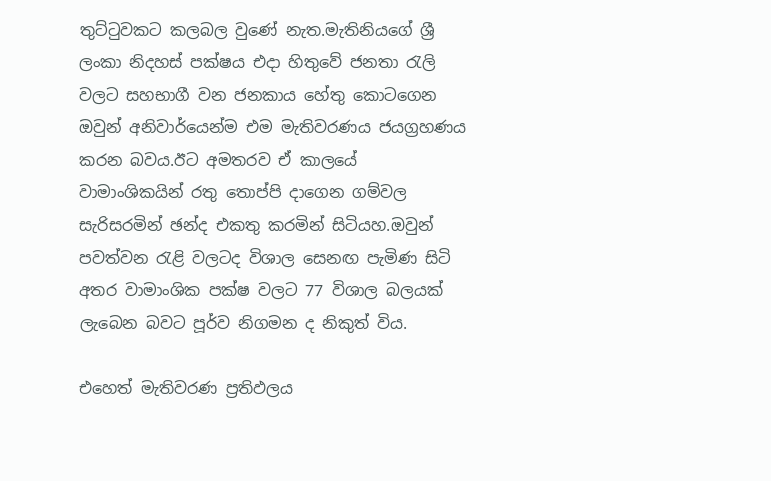තුට්ටුවකට කලබල වුණේ නැත.මැතිනියගේ ශ්‍රී ලංකා නිදහස් පක්ෂය එදා හිතුවේ ජනතා රැලි වලට සහභාගී වන ජනකාය හේතු කොටගෙන ඔවුන් අනිවාර්යෙන්ම එම මැතිවරණය ජයග්‍රහණය කරන බවය.ඊට අමතරව ඒ කාලයේ වාමාංශිකයින් රතු තොප්පි දාගෙන ගම්වල සැරිසරමින් ඡන්ද එකතු කරමින් සිටියහ.ඔවුන් පවත්වන රැළි වලටද විශාල සෙනඟ පැමිණ සිටි අතර වාමාංශික පක්ෂ වලට 77 විශාල බලයක් ලැබෙන බවට පූර්ව නිගමන ද නිකුත් විය.

එහෙත් මැතිවරණ ප්‍රතිඵලය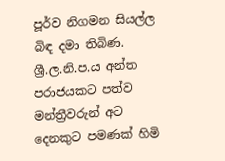පූර්ව නිගමන සියල්ල බිඳ දමා තිබිණ. ශ්‍රී.ල.නි.ප.ය අන්ත පරාජයකට පත්ව මන්ත්‍රීවරුන් අට දෙනකුට පමණක් හිමි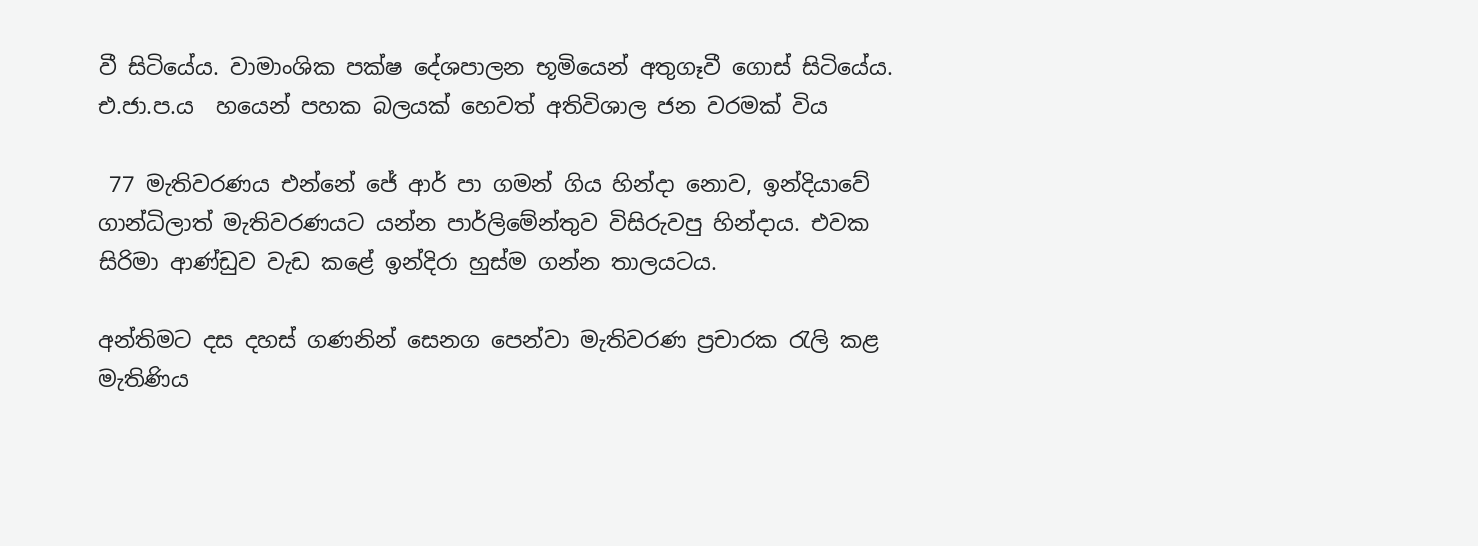වී සිටියේය. වාමාංශික පක්ෂ දේශපාලන භූමියෙන් අතුගෑවී ගොස් සිටියේය. එ.ජා.ප.ය  හයෙන් පහක බලයක් හෙවත් අතිවිශාල ජන වරමක් විය

 77 මැතිවරණය එන්නේ ජේ ආර් පා ගමන් ගිය හින්දා නොව, ඉන්දියාවේ ගාන්ධිලාත් මැතිවරණයට යන්න පාර්ලිමේන්තුව විසිරුවපු හින්දාය. එවක සිරිමා ආණ්ඩුව වැඩ කළේ ඉන්දිරා හුස්ම ගන්න තාලයටය.

අන්තිමට දස දහස් ගණනින් සෙනග පෙන්වා මැතිවරණ ප්‍රචාරක රැලි කළ මැතිණිය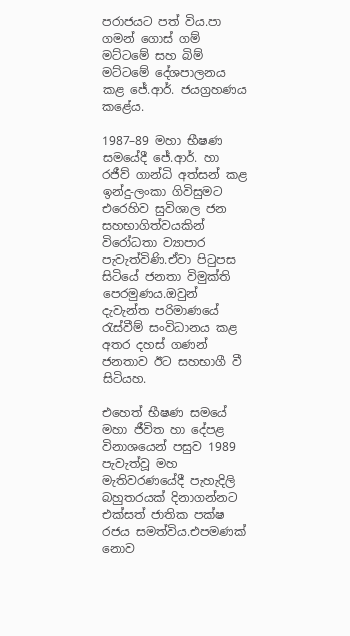පරාජයට පත් විය.පා ගමන් ගොස් ගම් මට්ටමේ සහ බිම් මට්ටමේ දේශපාලනය කළ ජේ.ආර්. ජයග්‍රහණය කළේය.

1987–89 මහා භීෂණ සමයේදී ජේ.ආර්. හා රජීව් ගාන්ධි අත්සන් කළ ඉන්දු-ලංකා ගිවිසුමට එරෙහිව සුවිශාල ජන සහභාගිත්වයකින් විරෝධතා ව්‍යාපාර පැවැත්විණි.ඒවා පිටුපස සිටියේ ජනතා විමුක්ති පෙරමුණය.ඔවුන් දැවැන්ත පරිමාණයේ රැස්වීම් සංවිධානය කළ අතර දහස් ගණන් ජනතාව ඊට සහභාගී වී සිටියහ.

එහෙත් භීෂණ සමයේ මහා ජීවිත හා දේපළ විනාශයෙන් පසුව 1989 පැවැත්වූ මහ මැතිවරණයේදී පැහැදිලි බහුතරයක් දිනාගන්නට එක්සත් ජාතික පක්ෂ රජය සමත්විය.එපමණක් නොව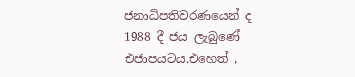ජනාධිපතිවරණයෙන් ද 1988 දී ජය ලැබුණේ එජාපයටය.එහෙත් ,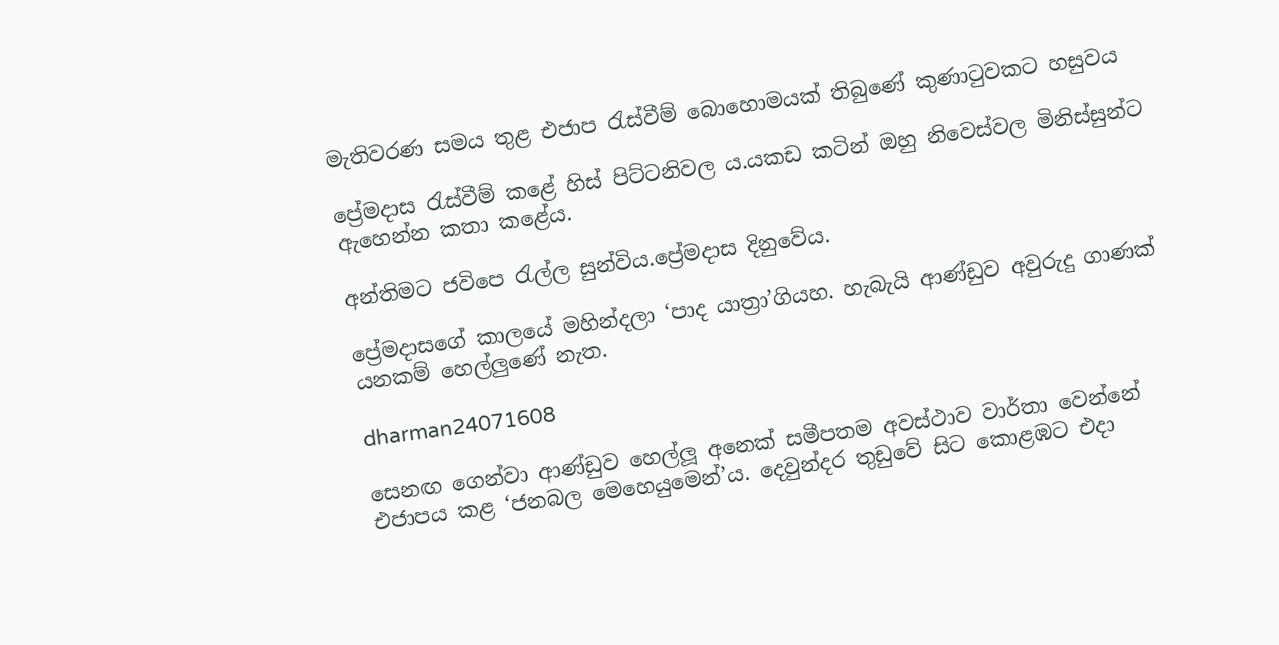මැතිවරණ සමය තුළ එජාප රැස්වීම් බොහොමයක් තිබුණේ කුණාටුවකට හසුවය

ප්‍රේමදාස රැස්වීම් කළේ හිස් පිට්ටනිවල ය.යකඩ කටින් ඔහු නිවෙස්වල මිනිස්සුන්ට ඇහෙන්න කතා කළේය.

අන්තිමට ජවිපෙ රැල්ල සුන්විය.ප්‍රේමදාස දිනුවේය.

ප්‍රේමදාසගේ කාලයේ මහින්දලා ‘පාද යාත්‍රා’ගියහ. හැබැයි ආණ්ඩුව අවුරුදු ගාණක් යනකම් හෙල්ලුණේ නැත.

dharman24071608

සෙනඟ ගෙන්වා ආණ්ඩුව හෙල්ලූ අනෙක් සමීපතම අවස්ථාව වාර්තා වෙන්නේ එජාපය කළ ‘ජනබල මෙහෙයුමෙන්’ය. දෙවුන්දර තුඩුවේ සිට කොළඹට එදා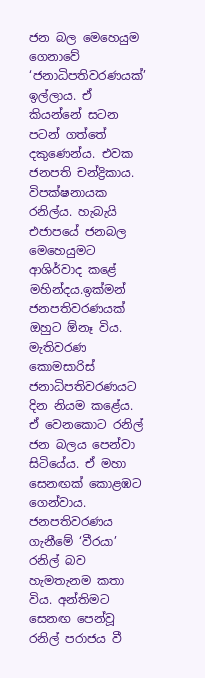ජන බල මෙහෙයුම ගෙනාවේ ‘ජනාධිපතිවරණයක්’ ඉල්ලාය. ඒ කියන්නේ සටන පටන් ගත්තේ දකුණෙන්ය. එවක ජනපති චන්ද්‍රිකාය. විපක්ෂනායක රනිල්ය. හැබැයි එජාපයේ ජනබල මෙහෙයුමට ආශිර්වාද කළේ මහින්දය.ඉක්මන් ජනපතිවරණයක් ඔහුට ඕනෑ විය. මැතිවරණ කොමසාරිස් ජනාධිපතිවරණයට දින නියම කළේය. ඒ වෙනකොට රනිල් ජන බලය පෙන්වා සිටියේය. ඒ මහා සෙනඟක් කොළඹට ගෙන්වාය. ජනපතිවරණය ගැනීමේ ‘වීරයා’ රනිල් බව හැමතැනම කතා විය. අන්තිමට සෙනඟ පෙන්වූ රනිල් පරාජය වී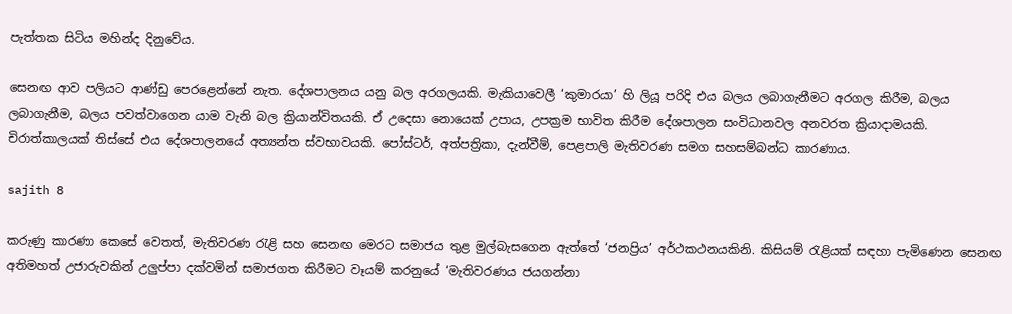පැත්තක සිටිය මහින්ද දිනුවේය.

සෙනඟ ආව පලියට ආණ්ඩු පෙරළෙන්නේ නැත. දේශපාලනය යනු බල අරගලයකි. මැකියාවෙලී ‘කුමාරයා’ හි ලියූ පරිදි එය බලය ලබාගැනීමට අරගල කිරීම, බලය ලබාගැනීම, බලය පවත්වාගෙන යාම වැනි බල ක්‍රියාන්විතයකි. ඒ උදෙසා නොයෙක් උපාය, උපක්‍රම භාවිත කිරීම දේශපාලන සංවිධානවල අනවරත ක්‍රියාදාමයකි. චිරාත්කාලයක් තිස්සේ එය දේශපාලනයේ අත්‍යන්ත ස්වභාවයකි. පෝස්ටර්, අත්පත්‍රිකා, දැන්වීම්, පෙළපාලි මැතිවරණ සමග සහසම්බන්ධ කාරණාය.

sajith 8

කරුණු කාරණා කෙසේ වෙතත්, මැතිවරණ රැළි සහ සෙනඟ මෙරට සමාජය තුළ මුල්බැසගෙන ඇත්තේ ‘ජනප්‍රිය’ අර්ථකථනයකිනි. කිසියම් රැළියක් සඳහා පැමිණෙන සෙනඟ අතිමහත් උජාරුවකින් උලුප්පා දක්වමින් සමාජගත කිරීමට වෑයම් කරනුයේ ‘මැතිවරණය ජයගන්නා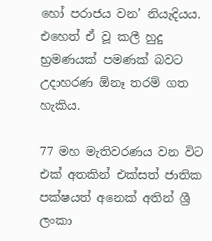හෝ පරාජය වන’ නියැදියය. එහෙත් ඒ වූ කලී හුදු භ්‍රමණයක් පමණක් බවට උදාහරණ ඕනෑ තරම් ගත හැකිය.

77 මහ මැතිවරණය වන විට එක් අතකින් එක්සත් ජාතික පක්ෂයත් අනෙක් අතින් ශ්‍රී ලංකා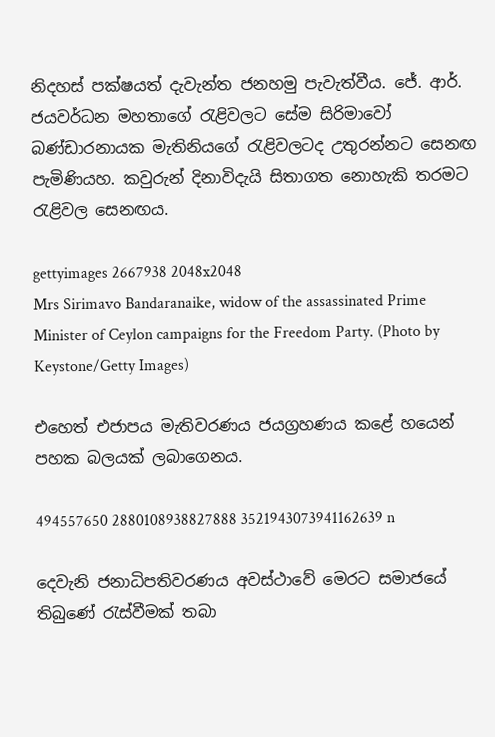නිදහස් පක්ෂයත් දැවැන්ත ජනහමු පැවැත්වීය. ජේ. ආර්. ජයවර්ධන මහතාගේ රැළිවලට සේම සිරිමාවෝ බණ්ඩාරනායක මැතිනියගේ රැළිවලටද උතුරන්නට සෙනඟ පැමිණියහ. කවුරුන් දිනාවිදැයි සිතාගත නොහැකි තරමට රැළිවල සෙනඟය.

gettyimages 2667938 2048x2048
Mrs Sirimavo Bandaranaike, widow of the assassinated Prime Minister of Ceylon campaigns for the Freedom Party. (Photo by Keystone/Getty Images)

එහෙත් එජාපය මැතිවරණය ජයග්‍රහණය කළේ හයෙන් පහක බලයක් ලබාගෙනය.

494557650 2880108938827888 3521943073941162639 n

දෙවැනි ජනාධිපතිවරණය අවස්ථාවේ මෙරට සමාජයේ තිබුණේ රැස්වීමක් තබා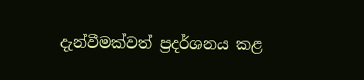දැන්වීමක්වත් ප්‍රදර්ශනය කළ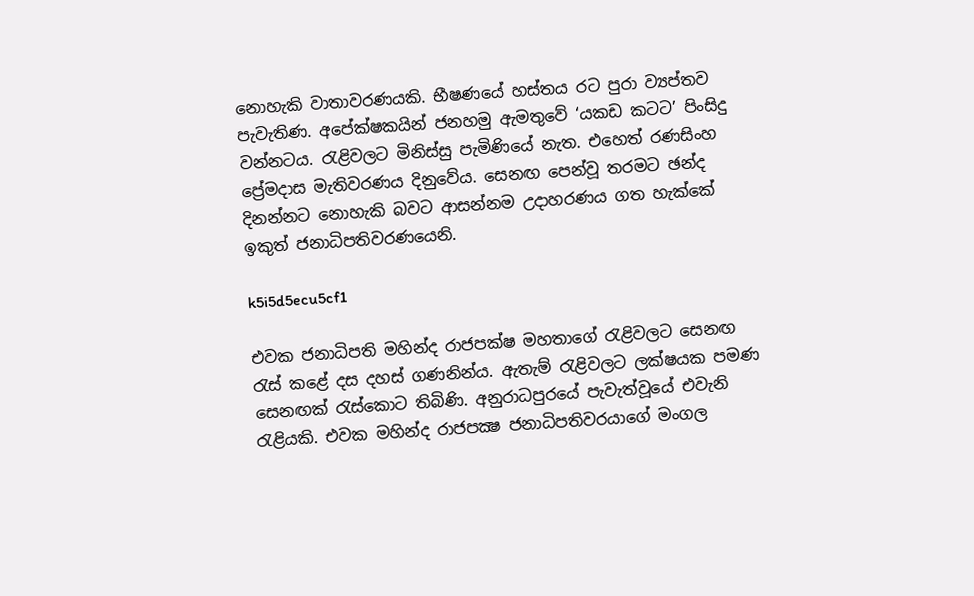නොහැකි වාතාවරණයකි. භීෂණයේ හස්තය රට පුරා ව්‍යප්තව පැවැතිණ. අපේක්ෂකයින් ජනහමු ඇමතුවේ ‘යකඩ කටට’ පිංසිදු වන්නටය. රැළිවලට මිනිස්සු පැමිණියේ නැත. එහෙත් රණසිංහ ප්‍රේමදාස මැතිවරණය දිනුවේය. සෙනඟ පෙන්වූ තරමට ඡන්ද දිනන්නට නොහැකි බවට ආසන්නම උදාහරණය ගත හැක්කේ ඉකුත් ජනාධිපතිවරණයෙනි.

k5i5d5ecu5cf1

එවක ජනාධිපති මහින්ද රාජපක්ෂ මහතාගේ රැළිවලට සෙනඟ රැස් කළේ දස දහස් ගණනින්ය. ඇතැම් රැළිවලට ලක්ෂයක පමණ සෙනඟක් රැස්කොට තිබිණි. අනුරාධපුරයේ පැවැත්වූයේ එවැනි රැළියකි. එවක මහින්ද රාජපක්‍ෂ ජනාධිපතිවරයාගේ මංගල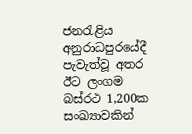ජනරැළිය අනුරාධපුරයේදී පැවැත්වූ අතර ඊට ලංගම බස්රථ 1,200ක සංඛ්‍යාවකින්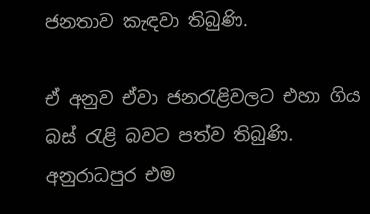ජනතාව කැඳවා තිබුණි.

ඒ අනුව ඒවා ජනරැළිවලට එහා ගිය බස් රැළි බවට පත්ව තිබුණි. අනුරාධපුර එම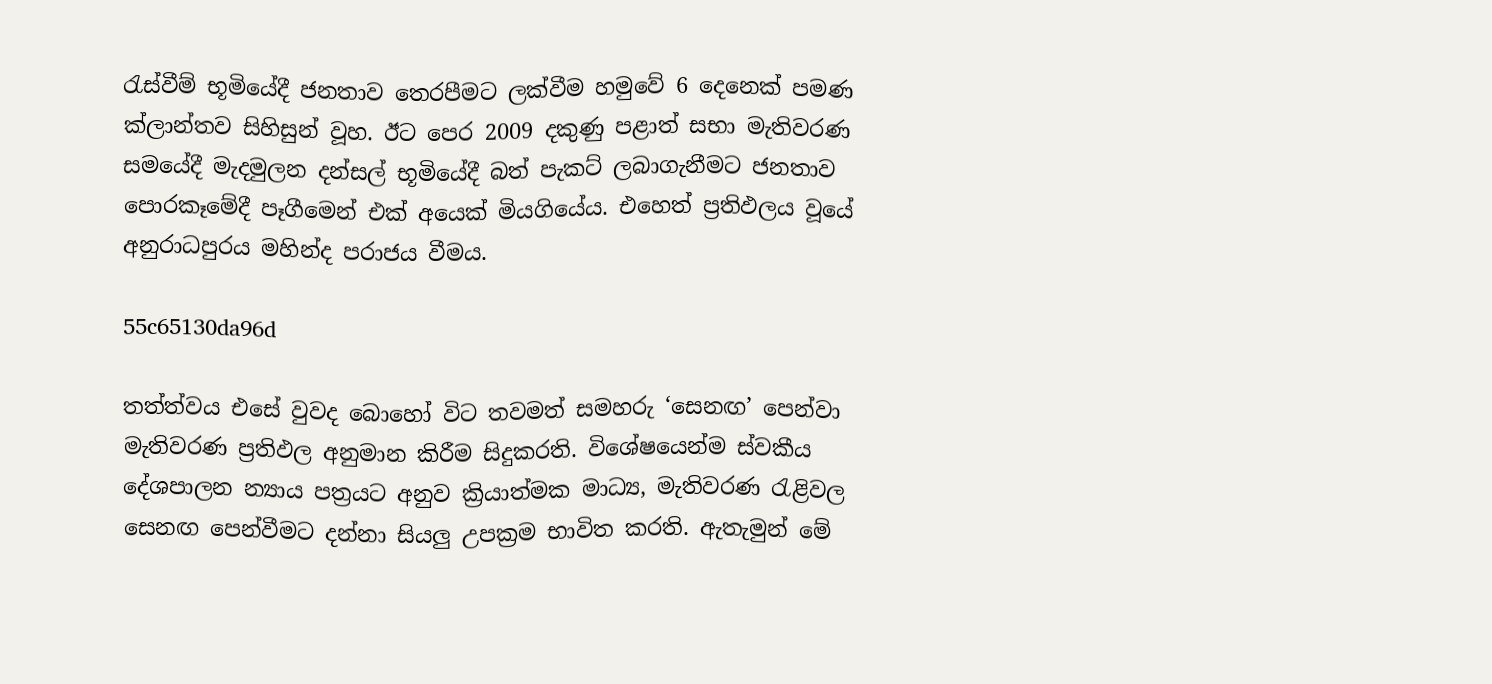රැස්වීම් භූමියේදී ජනතාව තෙරපීමට ලක්වීම හමුවේ 6 දෙනෙක් පමණ ක්ලාන්තව සිහිසුන් වූහ. ඊට පෙර 2009 දකුණු පළාත් සභා මැතිවරණ සමයේදී මැදමුලන දන්සල් භූමියේදී බත් පැකට් ලබාගැනීමට ජනතාව පොරකෑමේදී පෑගීමෙන් එක් අයෙක් මියගියේය. එහෙත් ප්‍රතිඵලය වූයේ අනුරාධපුරය මහින්ද පරාජය වීමය.

55c65130da96d

තත්ත්වය එසේ වුවද බොහෝ විට තවමත් සමහරු ‘සෙනඟ’ පෙන්වා මැතිවරණ ප්‍රතිඵල අනුමාන කිරීම සිදුකරති. විශේෂයෙන්ම ස්වකීය දේශපාලන න්‍යාය පත්‍රයට අනුව ක්‍රියාත්මක මාධ්‍ය, මැතිවරණ රැළිවල සෙනඟ පෙන්වීමට දන්නා සියලු උපක්‍රම භාවිත කරති. ඇතැමුන් මේ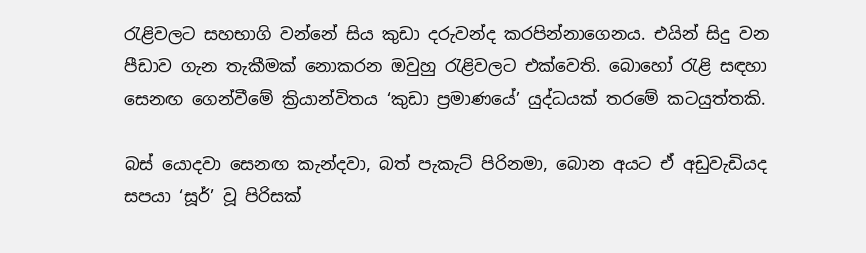රැළිවලට සහභාගි වන්නේ සිය කුඩා දරුවන්ද කරපින්නාගෙනය. එයින් සිදු වන පීඩාව ගැන තැකීමක් නොකරන ඔවුහු රැළිවලට එක්වෙති. බොහෝ රැළි සඳහා සෙනඟ ගෙන්වීමේ ක්‍රියාන්විතය ‘කුඩා ප්‍රමාණයේ’ යුද්ධයක් තරමේ කටයුත්තකි.

බස් යොදවා සෙනඟ කැන්දවා, බත් පැකැට් පිරිනමා, බොන අයට ඒ අඩුවැඩියද සපයා ‘සූර්’ වූ පිරිසක්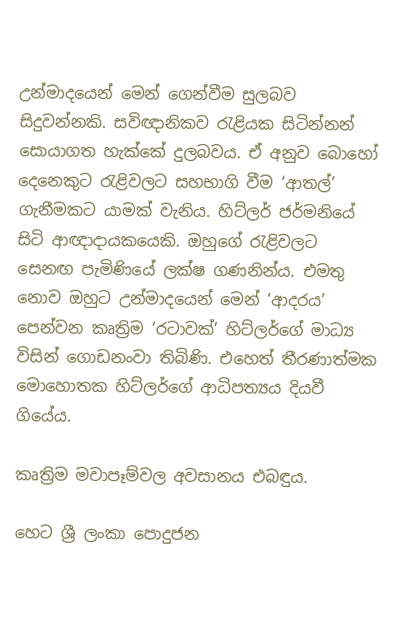උන්මාදයෙන් මෙන් ගෙන්වීම සුලබව සිදුවන්නකි. සවිඥානිකව රැළියක සිටින්නන් සොයාගත හැක්කේ දුලබවය. ඒ අනුව බොහෝ දෙනෙකුට රැළිවලට සහභාගි වීම ‘ආතල්’ ගැනීමකට යාමක් වැනිය. හිට්ලර් ජර්මනියේ සිටි ආඥාදායකයෙකි. ඔහුගේ රැළිවලට සෙනඟ පැමිණියේ ලක්ෂ ගණනින්ය. එමතු නොව ඔහුට උන්මාදයෙන් මෙන් ‘ආදරය’ පෙන්වන කෘත්‍රිම ‘රටාවක්’ හිට්ලර්ගේ මාධ්‍ය විසින් ගොඩනංවා තිබිණි. එහෙත් තීරණාත්මක මොහොතක හිට්ලර්ගේ ආධිපත්‍යය දියවී ගියේය.

කෘත්‍රිම මවාපෑම්වල අවසානය එබඳුය.

හෙට ශ්‍රී ලංකා පොදුජන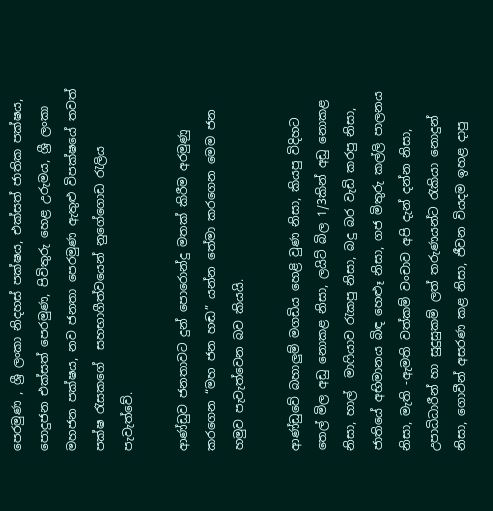පෙරමුණ , ශ්‍රී ලංකා නිදහස් පක්ෂය, එක්සත් ජාතික පක්ෂය, පොදුජන එක්සත් පෙරමුණ, පිවිතුරු හෙළ උරුමය, ශ්‍රී ලංකා මහජන පක්ෂය, නව ජනතා පෙරමුණ ඇතුළු විපක්ෂයේ තවත් පක්ෂ රැසකගේ  සහභාගීත්වයෙන් නුගේගොඩ රැලිය  පැවැත්වේ.

ආණ්ඩුව ජනතාවට දුන් පොරොන්දු මතක් කිරීම අරමුණු කරගෙන “මහ ජන හඬ” යන්න තේමා කරගෙන මෙම ජන හමුව පැවැත්වෙන බව කියයි.

ආණ්ඩුවේ බහාලුම් මගඩිය හෙළි වුණ නිසා, කියපු විදිහට තෙල් මිල අඩු නොකළ නිසා, ලයිට් බිල 1/3කින් අඩු නොකළ නිසා, හාල්  මාෆියාව රැකපු නිසා, බදු බර වැඩි කරපු නිසා, ජාතියේ අභිමානය බිඳ හෙළුෑ නිසා, ගජ මිතුරු කල්ලි පාලනය නිසා, මැති -ඇමති වත්කම් වංචාව අපි දැන් දන්න නිසා, උපාධිධාරීන් හා සුදුසුකම් ලත් තරුණයන්ට රැකියා නොදුන් නිසා, ගොවීන් අසරණ කළ නිසා, ජීවන වියදම ඉහළ දාපු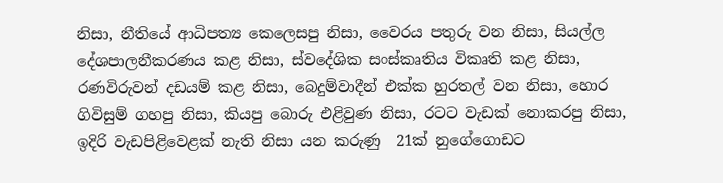නිසා, නීතියේ ආධිපත්‍ය කෙලෙසපු නිසා, වෛරය පතුරු වන නිසා, සියල්ල දේශපාලනීකරණය කළ නිසා, ස්වදේශික සංස්කෘතිය විකෘති කළ නිසා, රණවිරුවන් දඩයම් කළ නිසා, බෙදුම්වාදීන් එක්ක හුරතල් වන නිසා, හොර ගිවිසුම් ගහපු නිසා, කියපු බොරු එළිවුණ නිසා, රටට වැඩක් නොකරපු නිසා, ඉදිරි වැඩපිළිවෙළක් නැති නිසා යන කරුණු  21ක් නුගේගොඩට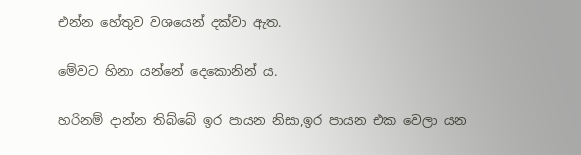එන්න හේතුව වශයෙන් දක්වා ඇත.

මේවට හිනා යන්නේ දෙකොනින් ය.

හරිනම් දාන්න තිබ්බේ ඉර පායන නිසා,ඉර පායන එක වෙලා යන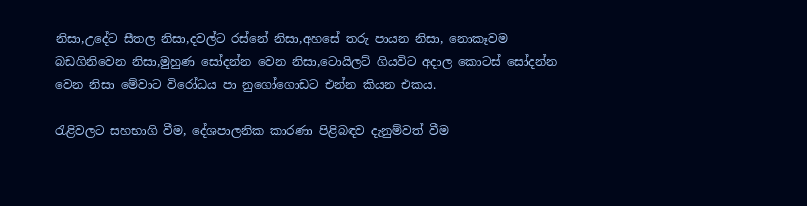නිසා,උදේට සීතල නිසා,දවල්ට රස්නේ නිසා,අහසේ තරු පායන නිසා, නොකෑවම බඩගිනිවෙන නිසා,මුහුණ සෝදන්න වෙන නිසා,ටොයිලට් ගියවිට අදාල කොටස් සෝදන්න වෙන නිසා මේවාට විරෝධය පා නුගෝගොඩට එන්න කියන එකය.

රැළිවලට සහභාගි වීම, දේශපාලනික කාරණා පිළිබඳව දැනුම්වත් වීම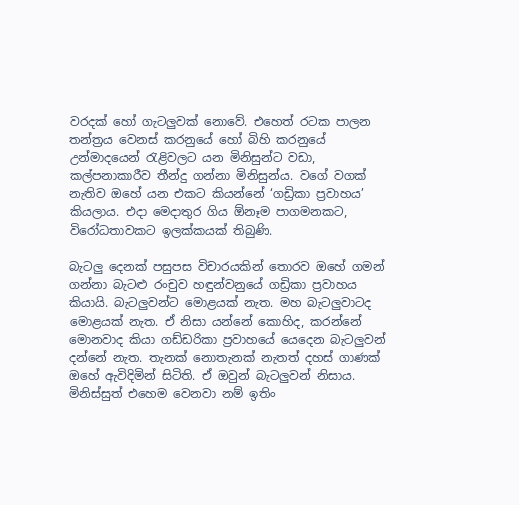වරදක් හෝ ගැටලුවක් නොවේ. එහෙත් රටක පාලන තන්ත්‍රය වෙනස් කරනුයේ හෝ බිහි කරනුයේ උන්මාදයෙන් රැළිවලට යන මිනිසුන්ට වඩා, කල්පනාකාරීව තීන්දු ගන්නා මිනිසුන්ය. වගේ වගක් නැතිව ඔහේ යන එකට කියන්නේ ‘ගඩ්‍රිකා ප්‍රවාහය’ කියලාය. එදා මෙදාතුර ගිය ඕනෑම පාගමනකට, විරෝධතාවකට ඉලක්කයක් තිබුණි.

බැටලු දෙනක් පසුපස විචාරයකින් තොරව ඔහේ ගමන් ගන්නා බැටළු රංචුව හඳුන්වනුයේ ගඩ්‍රිකා ප්‍රවාහය කියායි. බැටලුවන්ට මොළයක් නැත. මහ බැටලුවාටද මොළයක් නැත. ඒ නිසා යන්නේ කොහිද, කරන්නේ මොනවාද කියා ගඩ්ඩරිකා ප්‍රවාහයේ යෙදෙන බැටලුවන් දන්නේ නැත. තැනක් නොතැනක් නැතත් දහස් ගාණක් ඔහේ ඇවිදිමින් සිටිති. ඒ ඔවුන් බැටලුවන් නිසාය. මිනිස්සුත් එහෙම වෙනවා නම් ඉතිං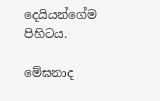දෙයියන්ගේම පිහිටය.

මේඝනාද